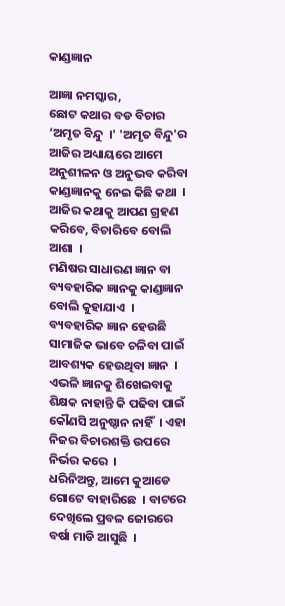କାଣ୍ଡଜ୍ଞାନ

ଆଜ୍ଞା ନମସ୍କାର,
ଛୋଟ କଥାର ବଡ ବିଚାର ‘ଅମୃତ ବିନ୍ଦୁ  ।' 'ଅମୃତ ବିନ୍ଦୁ'ର ଆଜିର ଅଧ୍ୟାୟରେ ଆମେ ଅନୁଶୀଳନ ଓ ଅନୁଭବ କରିବା କାଣ୍ଡଜ୍ଞାନକୁ ନେଇ କିଛି କଥା  । ଆଜିର କଥାକୁ ଆପଣ ଗ୍ରହଣ କରିବେ, ବିଚାରିବେ ବୋଲି ଆଶା  ।
ମଣିଷର ସାଧାରଣ ଜ୍ଞାନ ବା ବ୍ୟବହାରିକ ଜ୍ଞାନକୁ କାଣ୍ଡଜ୍ଞାନ ବୋଲି କୁହାଯାଏ  । ବ୍ୟବହାରିକ ଜ୍ଞାନ ହେଉଛି ସାମାଜିକ ଭାବେ ଚଳିବା ପାଇଁ ଆବଶ୍ୟକ ହେଉଥିବା ଜ୍ଞାନ  । ଏଭଳି ଜ୍ଞାନକୁ ଶିଖେଇବାକୁ ଶିକ୍ଷକ ନାହାନ୍ତି କି ପଢିବା ପାଇଁ କୌଣସି ଅନୁଷ୍ଠାନ ନାହିଁ  । ଏହା ନିଜର ବିଚାରଶକ୍ତି ଉପରେ ନିର୍ଭର କରେ  ।
ଧରିନିଅନ୍ତୁ, ଆମେ କୁଆଡେ ଗୋଟେ ବାହାରିଛେ  । ବାଟରେ ଦେଖିଲେ ପ୍ରବଳ ଜୋରରେ ବର୍ଷା ମାଡି ଆସୁଛି  ।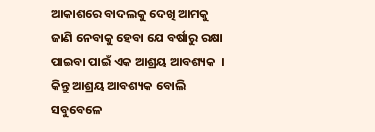ଆକାଶରେ ବାଦଲକୁ ଦେଖି ଆମକୁ ଜାଣି ନେବାକୁ ହେବା ଯେ ବର୍ଷାରୁ ରକ୍ଷା ପାଇବା ପାଇଁ ଏକ ଆଶ୍ରୟ ଆବଶ୍ୟକ  । କିନ୍ତୁ ଆଶ୍ରୟ ଆବଶ୍ୟକ ବୋଲି ସବୁବେଳେ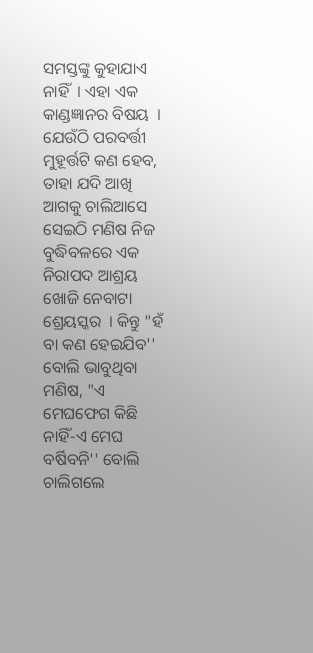ସମସ୍ତଙ୍କୁ କୁହାଯାଏ ନାହିଁ  । ଏହା ଏକ କାଣ୍ଡଜ୍ଞାନର ବିଷୟ  । ଯେଉଁଠି ପରବର୍ତ୍ତୀ ମୁହୂର୍ତ୍ତଟି କଣ ହେବ, ତାହା ଯଦି ଆଖି ଆଗକୁ ଚାଲିଆସେ ସେଇଠି ମଣିଷ ନିଜ ବୁଦ୍ଧିବଳରେ ଏକ ନିରାପଦ ଆଶ୍ରୟ ଖୋଜି ନେବାଟା ଶ୍ରେୟସ୍କର  । କିନ୍ତୁ "ହଁ ବା କଣ ହେଇଯିବ'' ବୋଲି ଭାବୁଥିବା ମଣିଷ, "ଏ ମେଘଫେଗ କିଛି ନାହିଁ-ଏ ମେଘ ବର୍ଷିବନି'' ବୋଲି ଚାଲିଗଲେ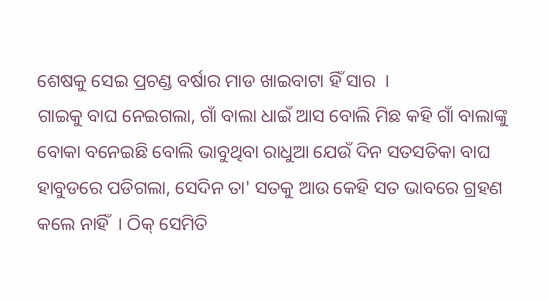ଶେଷକୁ ସେଇ ପ୍ରଚଣ୍ଡ ବର୍ଷାର ମାଡ ଖାଇବାଟା ହିଁ ସାର  ।
ଗାଇକୁ ବାଘ ନେଇଗଲା, ଗାଁ ବାଲା ଧାଇଁ ଆସ ବୋଲି ମିଛ କହି ଗାଁ ବାଲାଙ୍କୁ ବୋକା ବନେଇଛି ବୋଲି ଭାବୁଥିବା ରାଧୁଆ ଯେଉଁ ଦିନ ସତସତିକା ବାଘ ହାବୁଡରେ ପଡିଗଲା, ସେଦିନ ତା' ସତକୁ ଆଉ କେହି ସତ ଭାବରେ ଗ୍ରହଣ କଲେ ନାହିଁ  । ଠିକ୍ ସେମିତି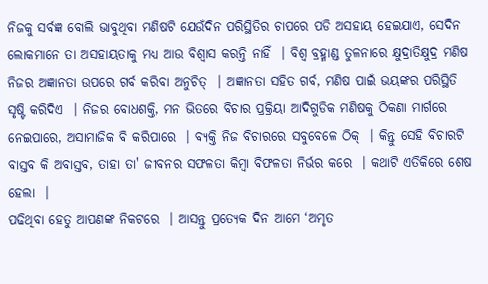ନିଜକୁ ସର୍ବଜ୍ଞ ବୋଲି ଭାବୁଥିବା ମଣିଷଟି ଯେଉଁଦିନ ପରିସ୍ଥିତିର ଚାପରେ ପଡି ଅସହାୟ ହେଇଯାଏ, ସେଦିନ ଲୋକମାନେ ତା ଅସହାୟତାକୁ ମଧ୍ୟ ଆଉ ବିଶ୍ୱାସ କରନ୍ତି ନାହିଁ  । ବିଶ୍ୱ ବ୍ରହ୍ମାଣ୍ଡ ତୁଳନାରେ କ୍ଷୁଦ୍ରାତିକ୍ଷୁଦ୍ର ମଣିଷ ନିଜର ଅଜ୍ଞାନତା ଉପରେ ଗର୍ବ କରିବା ଅନୁଚିତ୍  । ଅଜ୍ଞାନତା ସହିତ ଗର୍ବ, ମଣିଷ ପାଇଁ ଭୟଙ୍କର ପରିସ୍ଥିତି ସୃଷ୍ଟି କରିଦିଏ  । ନିଜର ବୋଧଶକ୍ତି, ମନ ଭିତରେ ବିଚାର ପ୍ରକ୍ରିୟା ଆଦିଗୁଡିକ ମଣିଷକୁ ଠିକଣା ମାର୍ଗରେ ନେଇପାରେ, ଅସାମାଜିକ ବି କରିପାରେ  । ବ୍ୟକ୍ତି ନିଜ ବିଚାରରେ ସବୁବେଳେ ଠିକ୍  । କିନ୍ତୁ ସେହି ବିଚାରଟି ବାସ୍ତବ କି ଅବାସ୍ତବ, ତାହା ତା' ଜୀବନର ସଫଳତା କିମ୍ବା ବିଫଳତା ନିର୍ଭର କରେ  । କଥାଟି ଏତିକିରେ ଶେଷ ହେଲା  ।
ପଢିଥିବା ହେତୁ ଆପଣଙ୍କ ନିକଟରେ  । ଆସନ୍ତୁ ପ୍ରତ୍ୟେକ ଦିନ ଆମେ ‘ଅମୃତ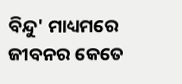ବିନ୍ଦୁ' ମାଧ୍ୟମରେ ଜୀବନର କେତେ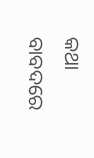କଥା ବାବଦରେ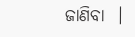ଜାଣିବା  ।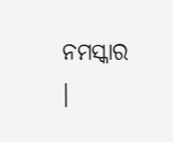ନମସ୍କାର  ।